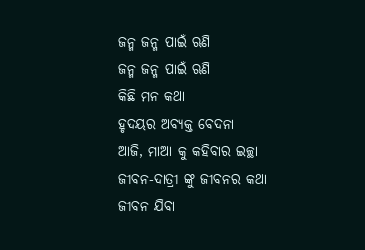ଜନ୍ମ ଜନ୍ମ ପାଇଁ ଋଣି
ଜନ୍ମ ଜନ୍ମ ପାଇଁ ଋଣି
କିଛି ମନ କଥା
ହୃଦୟର ଅବ୍ୟକ୍ତ ବେଦନା
ଆଜି, ମାଆ କୁ କହିବାର ଇଚ୍ଛା
ଜୀବନ-ଦାତ୍ରୀ ଙ୍କୁ ଜୀବନର କଥା
ଜୀବନ ଯିବା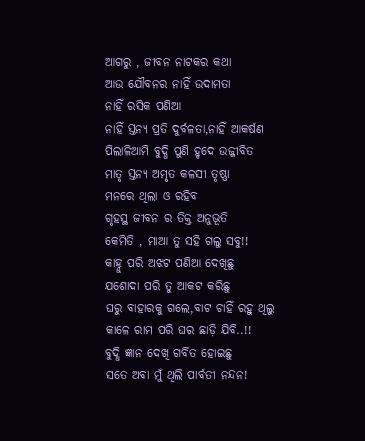ଆଗରୁ , ଜୀବନ ନାଟକର କଥା
ଆଉ ଯୌବନର ନାହିଁ ଉଦାମତା
ନାହିଁ ରସିକ ପଣିଆ
ନାହିଁ ସ୍ତନ୍ୟ ପ୍ରତି ଦୁର୍ବଳତା,ନାହିଁ ଆକର୍ଷଣ
ପିଲାଳିଆମି ବୁଦ୍ଧି ପୁଣି ହୃଦେ ଉଜ୍ଜୀବିତ
ମାତୃ ସ୍ତନ୍ୟ ଅମୃତ କଳସୀ ତୃଷ୍ଣା
ମନରେ ଥିଲା ଓ ରହିବ
ଗୃହସ୍ଥ ଜୀବନ ର ତିକ୍ତ ଅନୁଭୂତି
କେମିତି , ମାଆ ତୁ ସହି ଗଲୁ ସବୁ!!
କାହ୍ନୁ ପରି ଅଝଟ ପଣିଆ ଦେଖିଛୁ
ଯଶୋଦା ପରି ତୁ ଆକଟ କରିଛୁ
ଘରୁ ବାହାରକୁ ଗଲେ,ବାଟ ଚାହିଁ ରହୁ ଥିଲୁ
କାଳେ ରାମ ପରି ଘର ଛାଡ଼ି ଯିବି..!!
ବୁଦ୍ଧି ଜ୍ଞାନ ଦେଖି ଗର୍ବିତ ହୋଇଛୁ
ସତେ ଅବା ମୁଁ ଥିଲି ପାର୍ବତୀ ନନ୍ଦନ!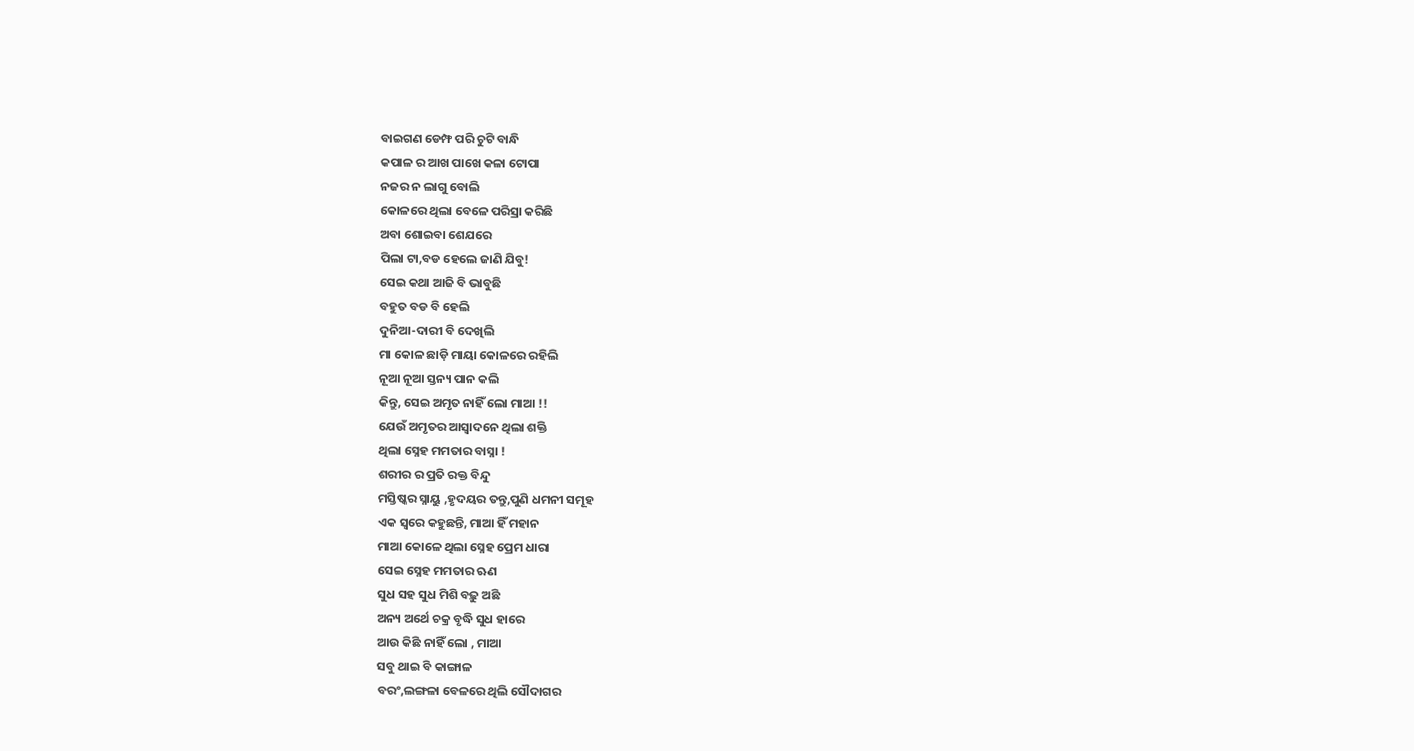ବାଇଗଣ ଡେମ୍ଫ ପରି ଚୁଟି ବାନ୍ଧି
କପାଳ ର ଆଖ ପାଖେ କଳା ଟୋପା
ନଜର ନ ଲାଗୁ ବୋଲି
କୋଳରେ ଥିଲା ବେଳେ ପରିସ୍ରା କରିଛି
ଅବା ଶୋଇବା ଶେଯରେ
ପିଲା ଟା,ବଡ ହେଲେ ଜାଣି ଯିବୁ!
ସେଇ କଥା ଆଜି ବି ଭାବୁଛି
ବହୁତ ବଡ ବି ହେଲି
ଦୁନିଆ-ଦାରୀ ବି ଦେଖିଲି
ମା କୋଳ ଛାଡ଼ି ମାୟା କୋଳରେ ରହିଲି
ନୂଆ ନୂଆ ସ୍ତନ୍ୟ ପାନ କଲି
କିନ୍ତୁ, ସେଇ ଅମୃତ ନାହିଁ ଲୋ ମାଆ !!
ଯେଉଁ ଅମୃତର ଆସ୍ୱାଦନେ ଥିଲା ଶକ୍ତି
ଥିଲା ସ୍ନେହ ମମତାର ବାସ୍ନା !
ଶରୀର ର ପ୍ରତି ରକ୍ତ ବିନ୍ଦୁ
ମସ୍ତିଷ୍କର ସ୍ନାୟୁ ,ହୃଦୟର ତନ୍ତୁ,ପୁଣି ଧମନୀ ସମୂହ
ଏକ ସ୍ୱରେ କହୁଛନ୍ତି, ମାଆ ହିଁ ମହାନ
ମାଆ କୋଳେ ଥିଲା ସ୍ନେହ ପ୍ରେମ ଧାରା
ସେଇ ସ୍ନେହ ମମତାର ଋଣ
ସୁଧ ସହ ସୁଧ ମିଶି ବଢ଼ୁ ଅଛି
ଅନ୍ୟ ଅର୍ଥେ ଚକ୍ର ବୃଦ୍ଧି ସୁଧ ହାରେ
ଆଉ କିଛି ନାହିଁ ଲୋ , ମାଆ
ସବୁ ଥାଇ ବି କାଙ୍ଗାଳ
ବରଂ,ଲଙ୍ଗଳା ବେଳରେ ଥିଲି ସୌଦାଗର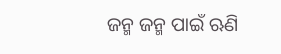ଜନ୍ମ ଜନ୍ମ ପାଇଁ ଋଣି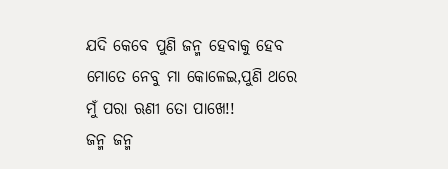ଯଦି କେବେ ପୁଣି ଜନ୍ମ ହେବାକୁ ହେବ
ମୋତେ ନେବୁ ମା କୋଳେଇ,ପୁଣି ଥରେ
ମୁଁ ପରା ଋଣୀ ତୋ ପାଖେ!!
ଜନ୍ମ ଜନ୍ମ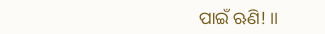ପାଇଁ ଋଣି! ।।